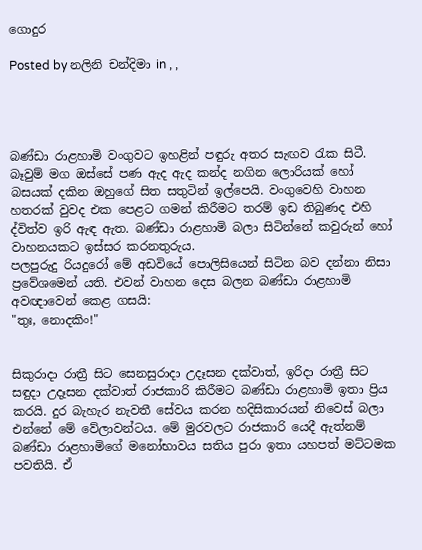ගොදුර

Posted by නලිනි චන්දිමා in , ,




බණ්ඩා රාළහාමි වංගුවට ඉහළින් පඳුරු අතර සැඟව රැක සිටී. බෑවුම් මග ඔස්සේ පණ ඇද ඇද කන්ද නගින ලොරියක් හෝ බසයක් දකින ඔහුගේ සිත සතුටින් ඉල්පෙයි. වංගුවෙහි වාහන හතරක් වුවද එක පෙළට ගමන් කිරීමට තරම් ඉඩ තිබුණද එහි ද්විත්ව ඉරි ඇඳ ඇත. බණ්ඩා රාළහාමි බලා සිටින්නේ කවුරුන් හෝ වාහනයකට ඉස්සර කරනතුරුය.
පලපුරුදු රියදුරෝ මේ අඩවියේ පොලිසියෙන් සිටින බව දන්නා නිසා ප්‍රවේශමෙන් යති. එවන් වාහන දෙස බලන බණ්ඩා රාළහාමි අවඥාවෙන් කෙළ ගසයි:
"තුඃ, නොදකිං!"


සිකුරාදා රාත්‍රී සිට සෙනසුරාදා උදෑසන දක්වාත්, ඉරිදා රාත්‍රී සිට සඳුදා උදෑසන දක්වාත් රාජකාරි කිරීමට බණ්ඩා රාළහාමි ඉතා ප්‍රිය කරයි. දුර බැහැර නැවතී සේවය කරන හදිසිකාරයන් නිවෙස් බලා එන්නේ මේ වේලාවන්ටය. මේ මුරවලට රාජකාරි යෙදී ඇත්නම් බණ්ඩා රාළහාමිගේ මනෝභාවය සතිය පුරා ඉතා යහපත් මට්ටමක පවතියි. ඒ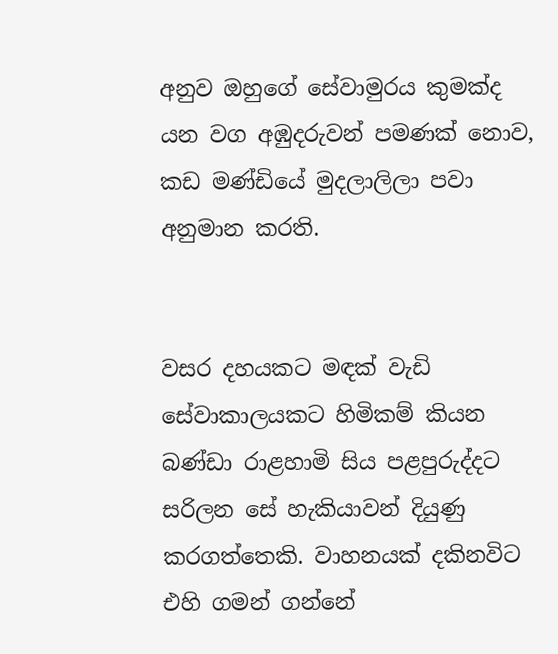අනුව ඔහුගේ සේවාමුරය කුමක්ද යන වග අඹුදරුවන් පමණක් නොව, කඩ මණ්ඩියේ මුදලාලිලා පවා අනුමාන කරති.


වසර දහයකට මඳක් වැඩි සේවාකාලයකට හිමිකම් කියන බණ්ඩා රාළහාමි සිය පළපුරුද්දට සරිලන සේ හැකියාවන් දියුණු කරගත්තෙකි. වාහනයක් දකිනවිට එහි ගමන් ගන්නේ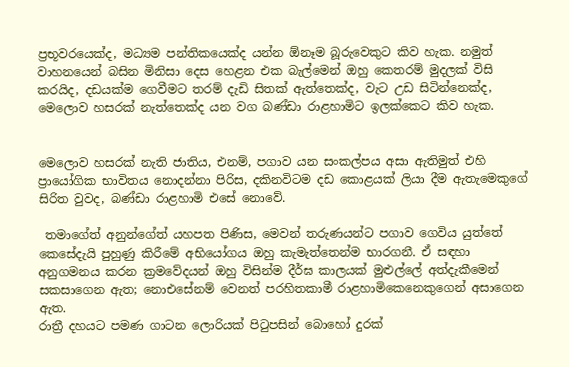ප්‍රභූවරයෙක්ද, මධ්‍යම පන්තිකයෙක්ද යන්න ඕනෑම බූරුවෙකුට කිව හැක. නමුත් වාහනයෙන් බසින මිනිසා දෙස හෙළන එක බැල්මෙන් ඔහු කෙතරම් මුදලක් විසි කරයිද, දඩයක්ම ගෙවීමට තරම් දැඩි සිතක් ඇත්තෙක්ද, වැට උඩ සිටින්නෙක්ද, මෙලොව හසරක් නැත්තෙක්ද යන වග බණ්ඩා රාළහාමිට ඉලක්කෙට කිව හැක.


මෙලොව හසරක් නැති ජාතිය, එනම්, පගාව යන සංකල්පය අසා ඇතිමුත් එහි ප්‍රායෝගික භාවිතය නොදන්නා පිරිස, දකිනවිටම දඩ කොළයක් ලියා දීම ඇතැමෙකුගේ සිරිත වුවද, බණ්ඩා රාළහාමි එසේ නොවේ.

 තමාගේත් අනුන්ගේත් යහපත පිණිස, මෙවන් තරුණයන්ට පගාව ගෙවිය යුත්තේ කෙසේදැයි පුහුණු කිරීමේ අභියෝගය ඔහු කැමැත්තෙන්ම භාරගනී. ඒ සඳහා අනුගමනය කරන ක්‍රමවේදයන් ඔහු විසින්ම දීර්ඝ කාලයක් මුළුල්ලේ අත්දැකීමෙන් සකසාගෙන ඇත; නොඑසේනම් වෙනත් පරහිතකාමී රාළහාමිකෙනෙකුගෙන් අසාගෙන ඇත.
රාත්‍රී දහයට පමණ ගාටන ලොරියක් පිටුපසින් බොහෝ දුරක්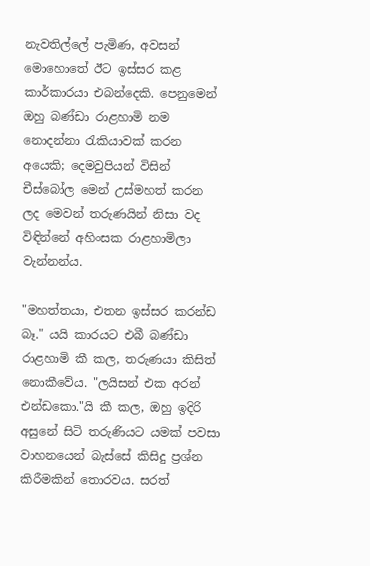නැවතිල්ලේ පැමිණ, අවසන් මොහොතේ ඊට ඉස්සර කළ කාර්කාරයා එබන්දෙකි. පෙනුමෙන් ඔහු බණ්ඩා රාළහාමි නම නොදන්නා රැකියාවක් කරන අයෙකි; දෙමවුපියන් විසින් චීස්බෝල මෙන් උස්මහත් කරන ලද මෙවන් තරුණයින් නිසා වද විඳින්නේ අහිංසක රාළහාමිලා වැන්නන්ය.

"මහත්තයා, එතන ඉස්සර කරන්ඩ බෑ." යයි කාරයට එබී බණ්ඩා රාළහාමි කී කල, තරුණයා කිසිත් නොකීවේය. "ලයිසන් එක අරන් එන්ඩකො."යි කී කල, ඔහු ඉදිරි අසුනේ සිටි තරුණියට යමක් පවසා වාහනයෙන් බැස්සේ කිසිදු ප්‍රශ්න කිරීමකින් තොරවය. සරත්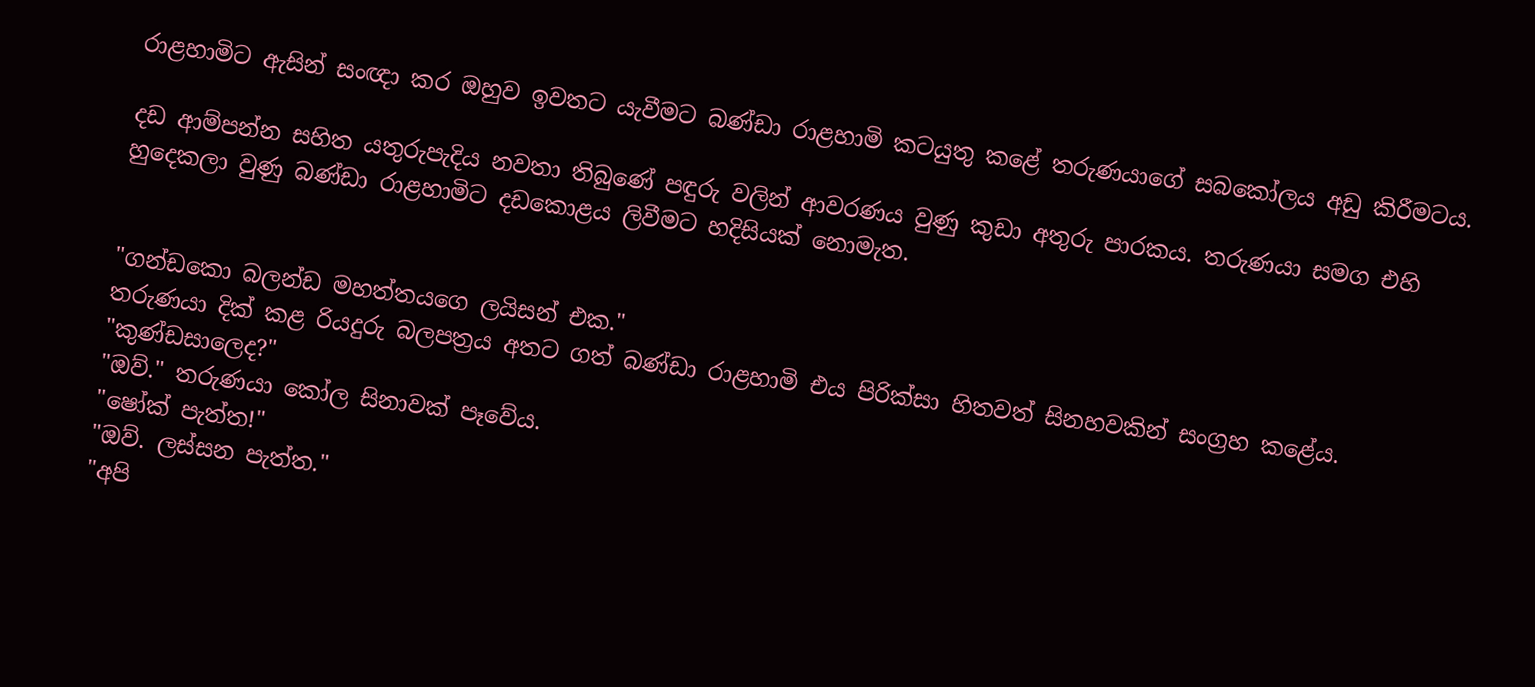රාළහාමිට ඇසින් සංඥා කර ඔහුව ඉවතට යැවීමට බණ්ඩා රාළහාමි කටයුතු කළේ තරුණයාගේ සබකෝලය අඩු කිරීමටය.

දඩ ආම්පන්න සහිත යතුරුපැදිය නවතා තිබුණේ පඳුරු වලින් ආවරණය වුණු කුඩා අතුරු පාරකය. තරුණයා සමග එහි හුදෙකලා වුණු බණ්ඩා රාළහාමිට දඩකොළය ලිවීමට හදිසියක් නොමැත.


"ගන්ඩකො බලන්ඩ මහත්තයගෙ ලයිසන් එක."
තරුණයා දික් කළ රියදුරු බලපත්‍රය අතට ගත් බණ්ඩා රාළහාමි එය පිරික්සා හිතවත් සිනහවකින් සංග්‍රහ කළේය.
"කුණ්ඩසාලෙද?"
"ඔව්." තරුණයා කෝල සිනාවක් පෑවේය.
"ෂෝක් පැත්ත!"
"ඔව්. ලස්සන පැත්ත."
"අපි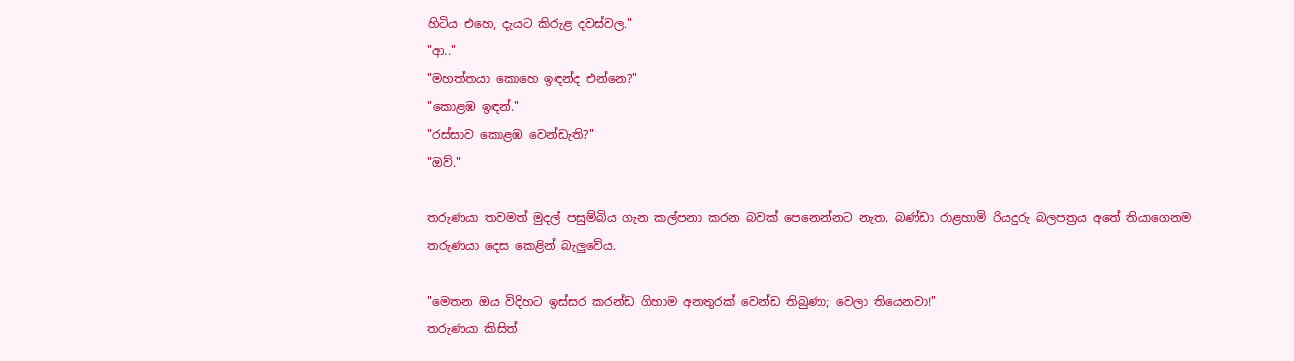හිටිය එහෙ, දැයට කිරුළ දවස්වල."
"ආ.."
"මහත්තයා කොහෙ ඉඳන්ද එන්නෙ?"
"කොළඹ ඉඳන්."
"රස්සාව කොළඹ වෙන්ඩැති?"
"ඔව්."

තරුණයා තවමත් මුදල් පසුම්බිය ගැන කල්පනා කරන බවක් පෙනෙන්නට නැත. බණ්ඩා රාළහාමි රියදුරු බලපත්‍රය අතේ තියාගෙනම තරුණයා දෙස කෙළින් බැලුවේය.

"මෙතන ඔය විදිහට ඉස්සර කරන්ඩ ගිහාම අනතුරක් වෙන්ඩ තිබුණා; වෙලා තියෙනවා!"
තරුණයා කිසිත්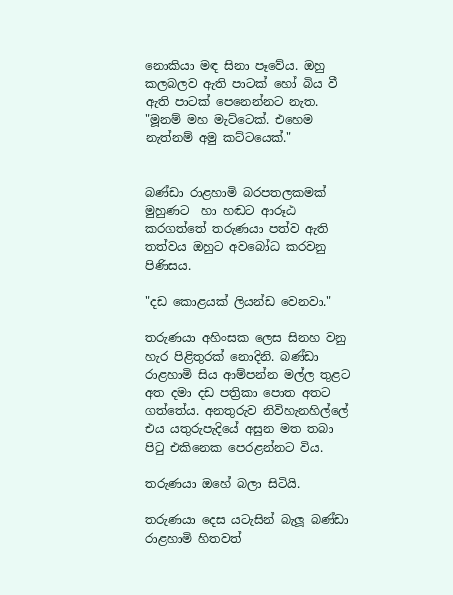නොකියා මඳ සිනා පෑවේය. ඔහු කලබලව ඇති පාටක් හෝ බිය වී ඇති පාටක් පෙනෙන්නට නැත.
"මූනම් මහ මැට්ටෙක්. එහෙම නැත්නම් අමු කට්ටයෙක්."


බණ්ඩා රාළහාමි බරපතලකමක් මුහුණට  හා හඬට ආරූඨ කරගත්තේ තරුණයා පත්ව ඇති තත්වය ඔහුට අවබෝධ කරවනු පිණිසය.

"දඩ කොළයක් ලියන්ඩ වෙනවා."

තරුණයා අහිංසක ලෙස සිනහ වනු හැර පිළිතුරක් නොදිනි. බණ්ඩා රාළහාමි සිය ආම්පන්න මල්ල තුළට අත දමා දඩ පත්‍රිකා පොත අතට ගත්තේය. අනතුරුව නිවිහැනහිල්ලේ එය යතුරුපැදියේ අසුන මත තබා පිටු එකිනෙක පෙරළන්නට විය.

තරුණයා ඔහේ බලා සිටියි.

තරුණයා දෙස යටැසින් බැලූ බණ්ඩා රාළහාමි හිතවත්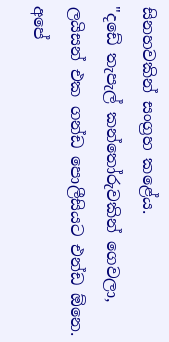සිනහවකින් සංග්‍රහ කළේය.
"දඩේ තැපැල් කන්තෝරුවකින් ගෙවලා, ලයිසන් එක ගන්ඩ පොලීසියට එන්ඩ ඕනෙ. අපේ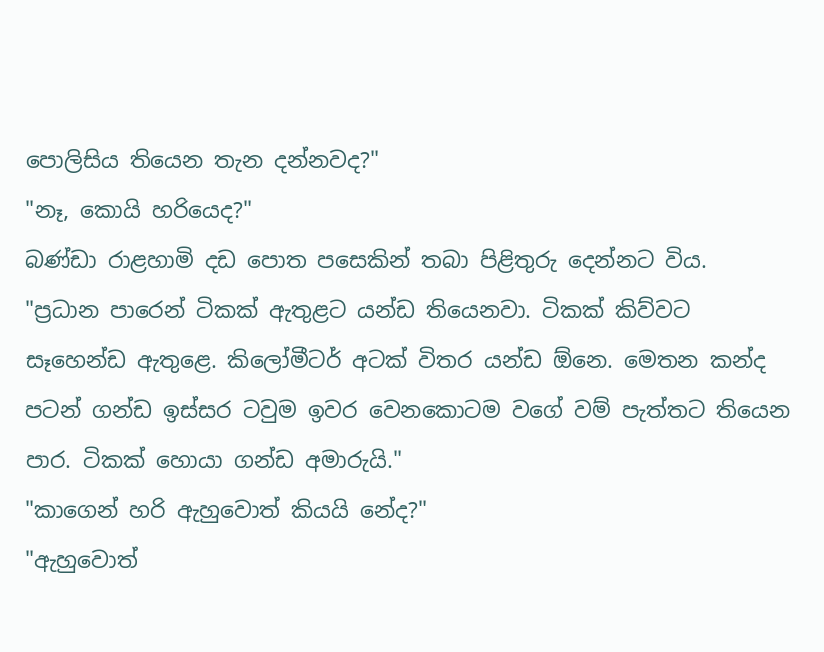පොලිසිය තියෙන තැන දන්නවද?"
"නෑ, කොයි හරියෙද?"
බණ්ඩා රාළහාමි දඩ පොත පසෙකින් තබා පිළිතුරු දෙන්නට විය.
"ප්‍රධාන පාරෙන් ටිකක් ඇතුළට යන්ඩ තියෙනවා. ටිකක් කිව්වට සෑහෙන්ඩ ඇතුළෙ. කිලෝමීටර් අටක් විතර යන්ඩ ඕනෙ. මෙතන කන්ද පටන් ගන්ඩ ඉස්සර ටවුම ඉවර වෙනකොටම වගේ වම් පැත්තට තියෙන පාර. ටිකක් හොයා ගන්ඩ අමාරුයි."
"කාගෙන් හරි ඇහුවොත් කියයි නේද?"
"ඇහුවොත්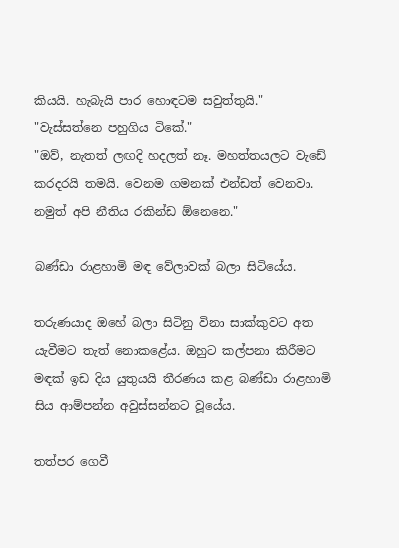කියයි. හැබැයි පාර හොඳටම සවුත්තුයි."
"වැස්සත්නෙ පහුගිය ටිකේ."
"ඔව්, නැතත් ලඟදි හදලත් නෑ. මහත්තයලට වැඩේ කරදරයි තමයි. වෙනම ගමනක් එන්ඩත් වෙනවා. නමුත් අපි නීතිය රකින්ඩ ඕනෙනෙ."

බණ්ඩා රාළහාමි මඳ වේලාවක් බලා සිටියේය.

තරුණයාද ඔහේ බලා සිටිනු විනා සාක්කුවට අත යැවීමට තැත් නොකළේය. ඔහුට කල්පනා කිරීමට මඳක් ඉඩ දිය යුතුයයි තීරණය කළ බණ්ඩා රාළහාමි සිය ආම්පන්න අවුස්සන්නට වූයේය.

තත්පර ගෙවී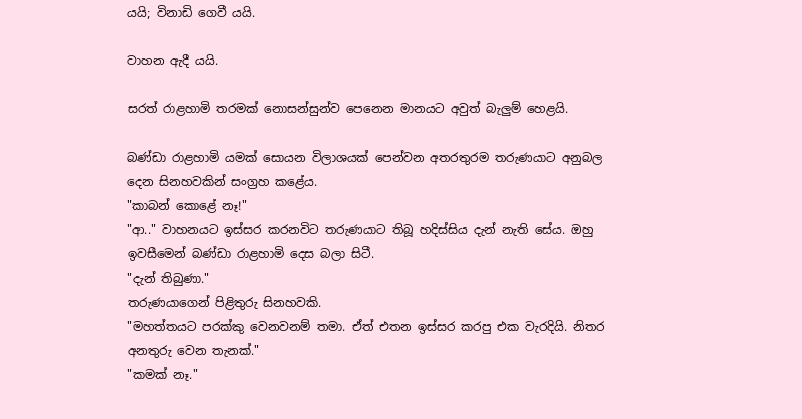යයි; විනාඩි ගෙවී යයි.

වාහන ඇදී යයි.

සරත් රාළහාමි තරමක් නොසන්සුන්ව පෙනෙන මානයට අවුත් බැලුම් හෙළයි.

බණ්ඩා රාළහාමි යමක් සොයන විලාශයක් පෙන්වන අතරතුරම තරුණයාට අනුබල දෙන සිනහවකින් සංග්‍රහ කළේය.
"කාබන් කොළේ නෑ!"
"ආ.." වාහනයට ඉස්සර කරනවිට තරුණයාට තිබූ හදිස්සිය දැන් නැති සේය. ඔහු ඉවසීමෙන් බණ්ඩා රාළහාමි දෙස බලා සිටී.
"දැන් තිබුණා."
තරුණයාගෙන් පිළිතුරු සිනහවකි.
"මහත්තයට පරක්කු වෙනවනම් තමා. ඒත් එතන ඉස්සර කරපු එක වැරදියි. නිතර අනතුරු වෙන තැනක්."
"කමක් නෑ."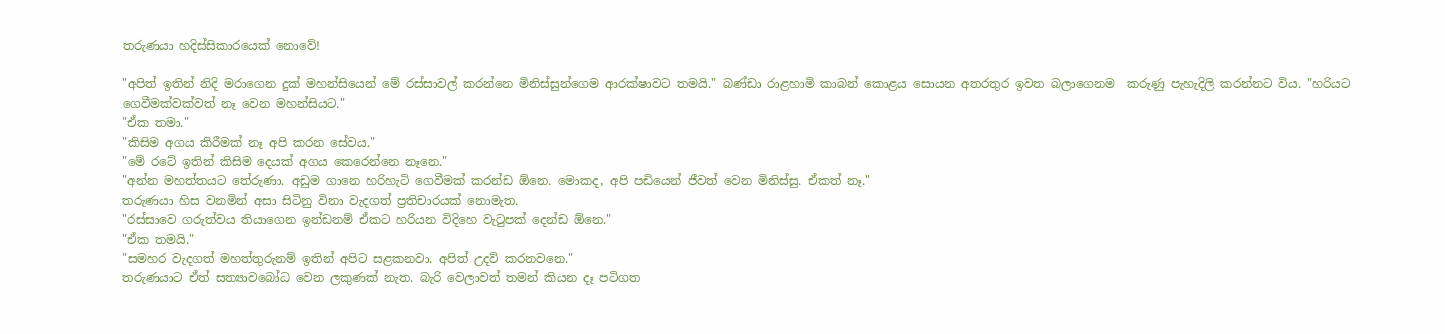තරුණයා හදිස්සිකාරයෙක් නොවේ!

"අපිත් ඉතින් නිදි මරාගෙන දුක් මහන්සියෙන් මේ රස්සාවල් කරන්නෙ මිනිස්සුන්ගෙම ආරක්ෂාවට තමයි." බණ්ඩා රාළහාමි කාබන් කොළය සොයන අතරතුර ඉවත බලාගෙනම  කරුණු පැහැදිලි කරන්නට විය. "හරියට ගෙවීමක්වක්වත් නෑ වෙන මහන්සියට."
"ඒක තමා."
"කිසිම අගය කිරීමක් නෑ අපි කරන සේවය."
"මේ රටේ ඉතින් කිසිම දෙයක් අගය කෙරෙන්නෙ නෑනෙ."
"අන්න මහත්තයට තේරුණා. අඩුම ගානෙ හරිහැටි ගෙවීමක් කරන්ඩ ඕනෙ. මොකද, අපි පඩියෙන් ජීවත් වෙන මිනිස්සු. ඒකත් නෑ."
තරුණයා හිස වනමින් අසා සිටිනු විනා වැදගත් ප්‍රතිචාරයක් නොමැත.
"රස්සාවෙ ගරුත්වය තියාගෙන ඉන්ඩනම් ඒකට හරියන විදිහෙ වැටුපක් දෙන්ඩ ඕනෙ."
"ඒක තමයි."
"සමහර වැදගත් මහත්තුරුනම් ඉතින් අපිට සළකනවා. අපිත් උදව් කරනවනෙ."
තරුණයාට ඒත් සත්‍යාවබෝධ වෙන ලකුණක් නැත. බැරි වෙලාවත් තමන් කියන දෑ පටිගත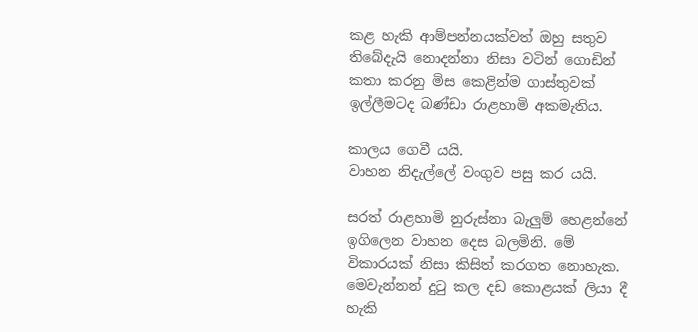කළ හැකි ආම්පන්නයක්වත් ඔහු සතුව තිබේදැයි නොදන්නා නිසා වටින් ගොඩින් කතා කරනු මිස කෙළින්ම ගාස්තුවක් ඉල්ලීමටද බණ්ඩා රාළහාමි අකමැතිය.

කාලය ගෙවී යයි.
වාහන නිදැල්ලේ වංගුව පසු කර යයි.

සරත් රාළහාමි නුරුස්නා බැලුම් හෙළන්නේ ඉගිලෙන වාහන දෙස බලමිනි. මේ විකාරයක් නිසා කිසිත් කරගත නොහැක. මෙවැන්නන් දුටු කල දඩ කොළයක් ලියා දී හැකි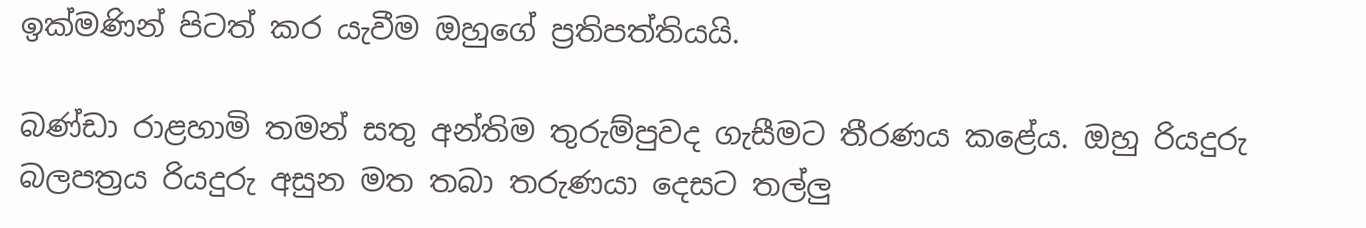ඉක්මණින් පිටත් කර යැවීම ඔහුගේ ප්‍රතිපත්තියයි.

බණ්ඩා රාළහාමි තමන් සතු අන්තිම තුරුම්පුවද ගැසීමට තීරණය කළේය. ඔහු රියදුරු බලපත්‍රය රියදුරු අසුන මත තබා තරුණයා දෙසට තල්ලු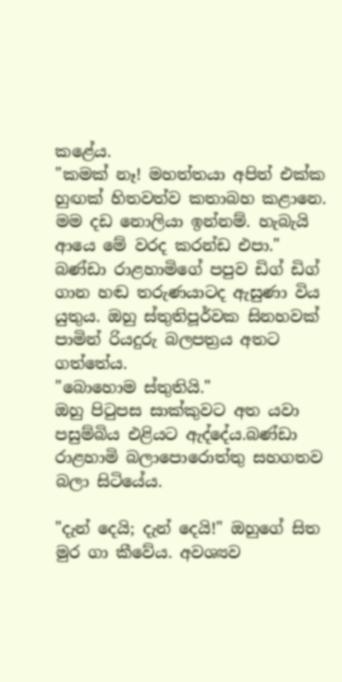කළේය.
"කමක් නෑ! මහත්තයා අපිත් එක්ක හුඟක් හිතවත්ව කතාබහ කළානෙ. මම දඩ නොලියා ඉන්නම්. හැබැයි ආයෙ මේ වරද කරන්ඩ එපා."
බණ්ඩා රාළහාමිගේ පපුව ඩිග් ඩිග් ගාන හඬ තරුණයාටද ඇසුණා විය යුතුය. ඔහු ස්තුතිපූර්වක සිනහවක් පාමින් රියදුරු බලපත්‍රය අතට ගත්තේය.
"බොහොම ස්තුතියි."
ඔහු පිටුපස සාක්කුවට අත යවා පසුම්බිය එළියට ඇද්දේය.බණ්ඩා රාළහාමි බලාපොරොත්තු සහගතව බලා සිටියේය.

"දැන් දෙයි; දැන් දෙයි!" ඔහුගේ සිත මුර ගා කීවේය. අවශ්‍යව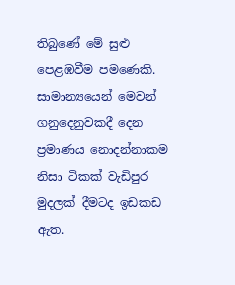තිබුණේ මේ සුළු පෙළඹවීම පමණෙකි. සාමාන්‍යයෙන් මෙවන් ගනුදෙනුවකදී දෙන ප්‍රමාණය නොදන්නාකම නිසා ටිකක් වැඩිපුර මුදලක් දීමටද ඉඩකඩ ඇත.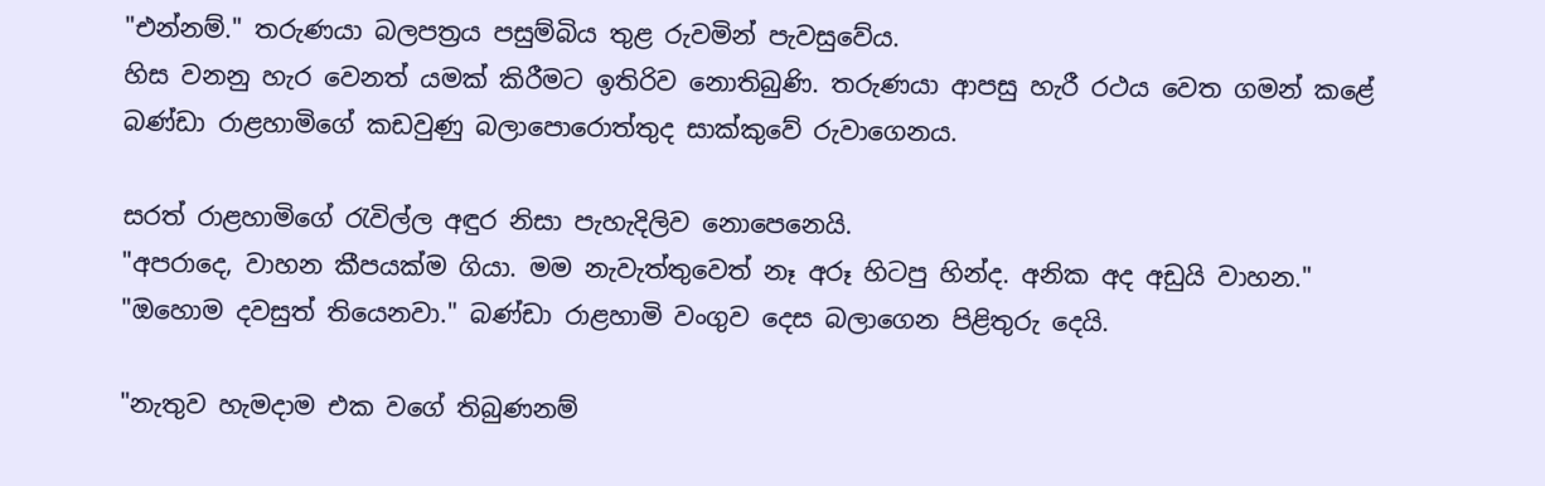"එන්නම්." තරුණයා බලපත්‍රය පසුම්බිය තුළ රුවමින් පැවසුවේය.
හිස වනනු හැර වෙනත් යමක් කිරීමට ඉතිරිව නොතිබුණි. තරුණයා ආපසු හැරී රථය වෙත ගමන් කළේ බණ්ඩා රාළහාමිගේ කඩවුණු බලාපොරොත්තුද සාක්කුවේ රුවාගෙනය.

සරත් රාළහාමිගේ රැවිල්ල අඳුර නිසා පැහැදිලිව නොපෙනෙයි.
"අපරාදෙ, වාහන කීපයක්ම ගියා. මම නැවැත්තුවෙත් නෑ අරූ හිටපු හින්ද. අනික අද අඩුයි වාහන."
"ඔහොම දවසුත් තියෙනවා." බණ්ඩා රාළහාමි වංගුව දෙස බලාගෙන පිළිතුරු දෙයි.

"නැතුව හැමදාම එක වගේ තිබුණනම්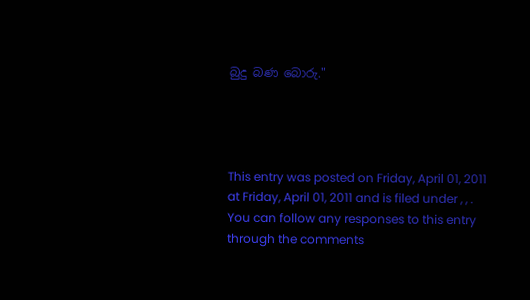බුදු බණ බොරු."




This entry was posted on Friday, April 01, 2011 at Friday, April 01, 2011 and is filed under , , . You can follow any responses to this entry through the comments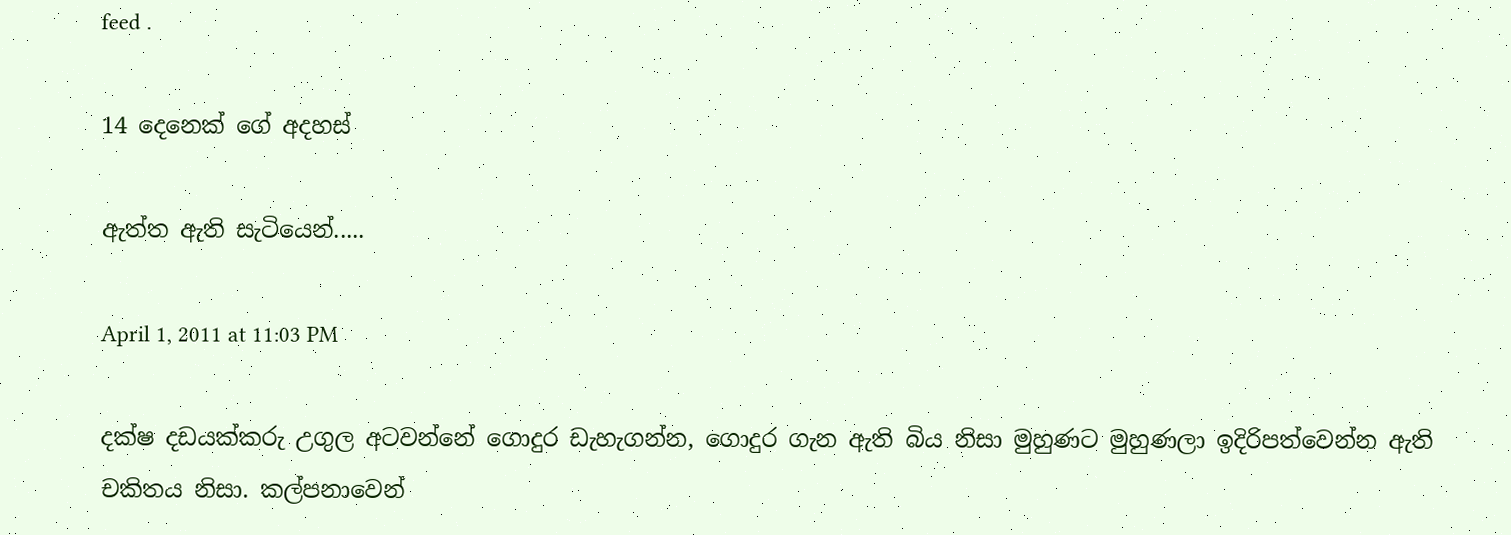feed .

14 දෙනෙක් ගේ අදහස්

ඇත්ත ඇති සැටියෙන්.....

April 1, 2011 at 11:03 PM

දක්ෂ දඩයක්කරු උගුල අටවන්නේ ගොදුර ඩැහැගන්න, ගොදුර ගැන ඇති බිය නිසා මුහුණට මුහුණලා ඉදිරිපත්වෙන්න ඇති චකිතය නිසා. කල්පනාවෙන්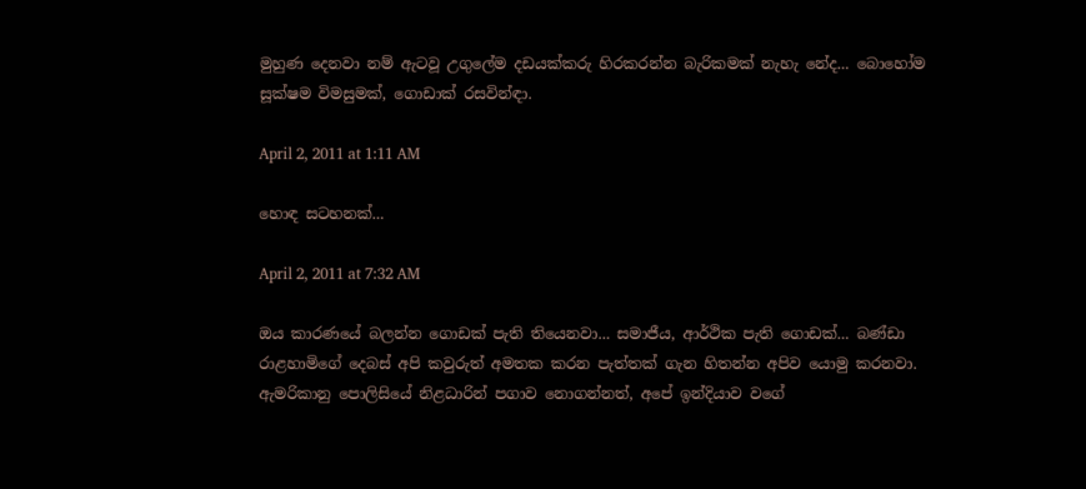මුහුණ දෙනවා නම් ඇටවූ උගුලේම දඩයක්කරු හිරකරන්න බැරිකමක් නැහැ නේද... බොහෝම සූක්ෂම විමසුමක්, ගොඩාක් රසවින්ඳා.

April 2, 2011 at 1:11 AM

හොඳ සටහනක්...

April 2, 2011 at 7:32 AM

ඔය කාරණයේ බලන්න ගොඩක් පැති තියෙනවා... සමාජීය, ආර්ථික පැති ගොඩක්... බණ්ඩා රාළහාමිගේ දෙබස් අපි කවුරුත් අමතක කරන පැත්තක් ගැන හිතන්න අපිව යොමු කරනවා. ඇමරිකානු පොලිසියේ නිළධාරින් පගාව නොගන්නත්, අපේ ඉන්දියාව වගේ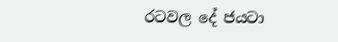රටවල දේ ජයටා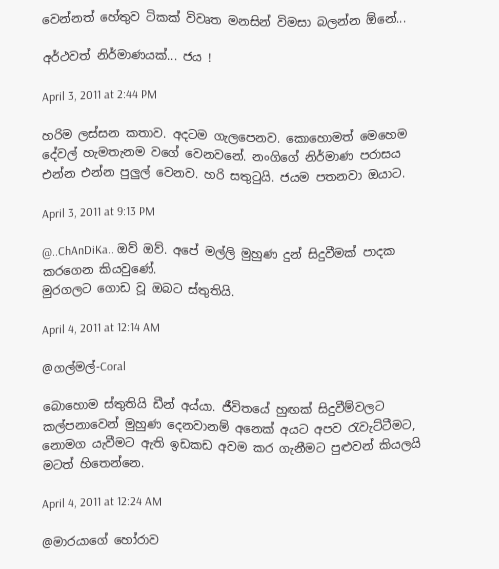වෙන්නත් හේතුව ටිකක් විවෘත මනසින් විමසා බලන්න ඕනේ...

අර්ථවත් නිර්මාණයක්... ජය !

April 3, 2011 at 2:44 PM

හරිම ලස්සන කතාව. අදටම ගැලපෙනව. කොහොමත් මෙහෙම දේවල් හැමතැනම වගේ වෙනවනේ. නංගිගේ නිර්මාණ පරාසය එන්න එන්න පුලුල් වෙනව. හරි සතුටුයි. ජයම පතනවා ඔයාට.

April 3, 2011 at 9:13 PM

@..ChAnDiKa.. ඔව් ඔව්. අපේ මල්ලි මුහුණ දුන් සිදුවීමක් පාදක කරගෙන කියවුණේ.
මුරගලට ගොඩ වූ ඔබට ස්තුතියි.

April 4, 2011 at 12:14 AM

@ගල්මල්-Coral

බොහොම ස්තුතියි ඩීන් අය්යා. ජීවිතයේ හුඟක් සිදුවීම්වලට කල්පනාවෙන් මුහුණ දෙනවානම් අනෙක් අයට අපව රැවැට්ටීමට, නොමග යැවීමට ඇති ඉඩකඩ අවම කර ගැනීමට පුළුවන් කියලයි මටත් හිතෙන්නෙ.

April 4, 2011 at 12:24 AM

@මාරයාගේ හෝරාව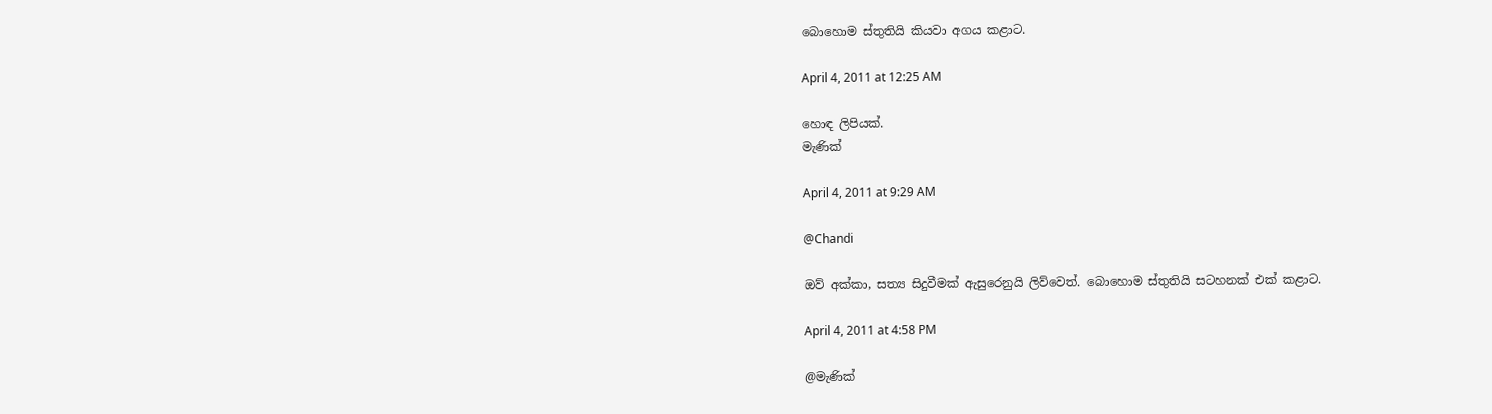බොහොම ස්තුතියි කියවා අගය කළාට.

April 4, 2011 at 12:25 AM

හොඳ ලිපියක්.
මැණික්

April 4, 2011 at 9:29 AM

@Chandi

ඔව් අක්කා, සත්‍ය සිදුවීමක් ඇසුරෙනුයි ලිව්වෙත්. බොහොම ස්තුතියි සටහනක් එක් කළාට.

April 4, 2011 at 4:58 PM

@මැණික්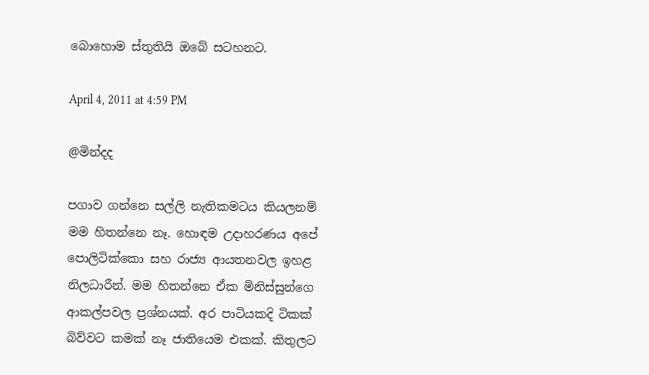බොහොම ස්තුතියි ඔබේ සටහනට.

April 4, 2011 at 4:59 PM

@මින්දද

පගාව ගන්නෙ සල්ලි නැතිකමටය කියලනම් මම හිතන්නෙ නෑ. හොඳම උදාහරණය අපේ පොලිටික්කො සහ රාජ්‍ය ආයතනවල ඉහළ නිලධාරීන්. මම හිතන්නෙ ඒක මිනිස්සුන්ගෙ ආකල්පවල ප්‍රශ්නයක්. අර පාටියකදි ටිකක් බිව්වට කමක් නෑ ජාතියෙම එකක්. කිතුලට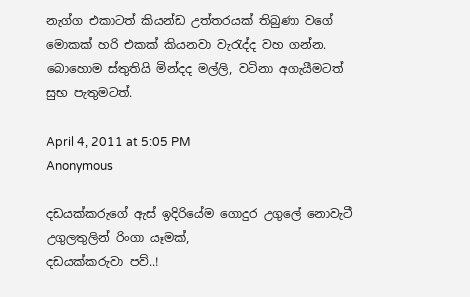නැග්ග එකාටත් කියන්ඩ උත්තරයක් තිබුණා වගේ මොකක් හරි එකක් කියනවා වැරැද්ද වහ ගන්න.
බොහොම ස්තුතියි මින්දද මල්ලි, වටිනා අගැයීමටත් සුභ පැතුමටත්.

April 4, 2011 at 5:05 PM
Anonymous

දඩයක්කරුගේ ඇස් ඉදිරියේම ගොදුර උගුලේ නොවැටී උගුලතුලින් රිංගා යෑමක්,
දඩයක්කරුවා පව්..!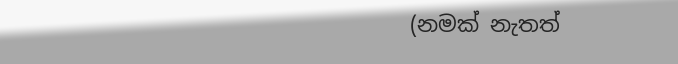(නමක් නැතත්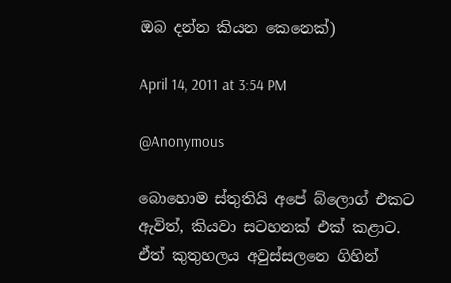ඔබ දන්න කියන කෙනෙක්)

April 14, 2011 at 3:54 PM

@Anonymous

බොහොම ස්තුතියි අපේ බ්ලොග් එකට ඇවිත්, කියවා සටහනක් එක් කළාට.
ඒත් කුතුහලය අවුස්සලනෙ ගිහින්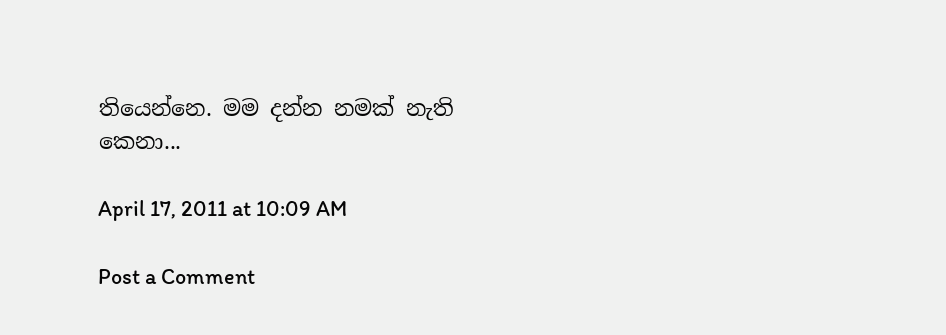තියෙන්නෙ. මම දන්න නමක් නැති කෙනා...

April 17, 2011 at 10:09 AM

Post a Comment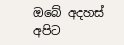ඔබේ අදහස් අපිට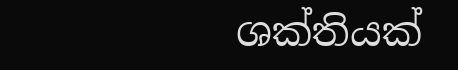ශක්තියක්